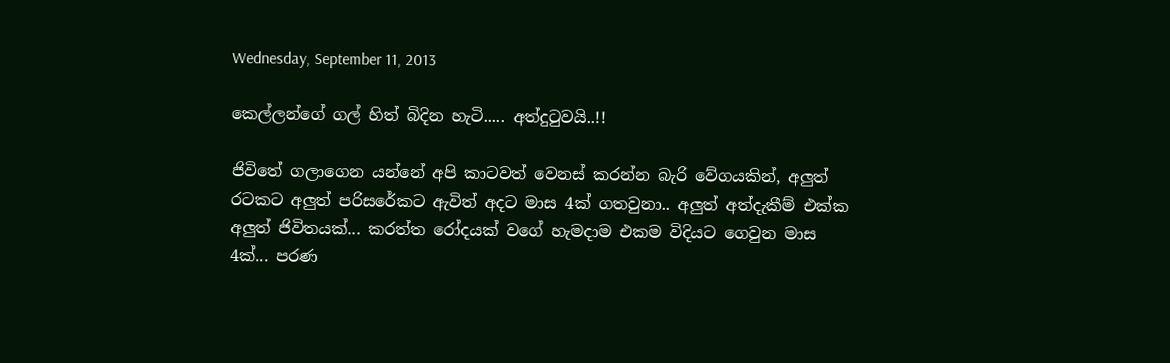Wednesday, September 11, 2013

කෙල්ලන්ගේ ගල් හිත් බිදින හැටි..... අත්දුටුවයි..!!

ජිවිතේ ගලාගෙන යන්නේ අපි කාටවත් වෙනස් කරන්න බැරි වේගයකින්, අලුත් රටකට අලුත් පරිසරේකට ඇවිත් අදට මාස 4ක් ගතවුනා.. අලුත් අත්දැකීම් එක්ක අලුත් ජිවිතයක්... කරත්ත රෝදයක් වගේ හැමදාම එකම විදියට ගෙවුන මාස 4ක්... පරණ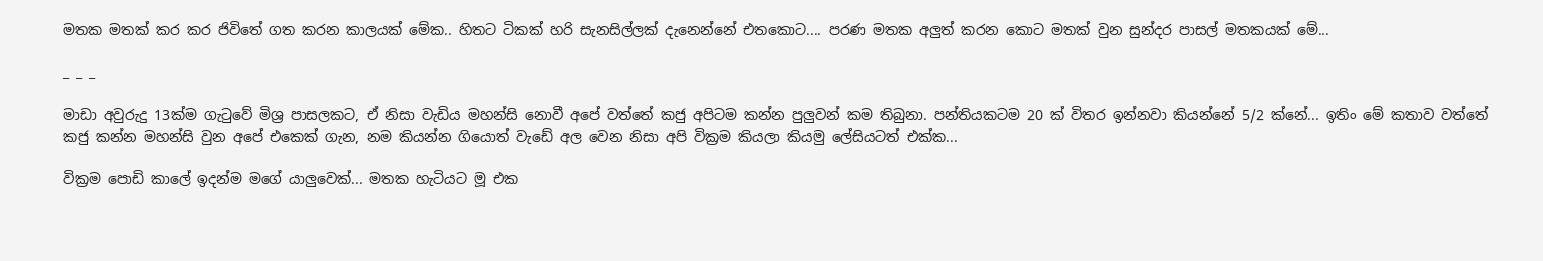මතක මතක් කර කර ජිවිතේ ගත කරන කාලයක් මේක.. හිතට ටිකක් හරි සැනසිල්ලක් දැනෙන්නේ එතකොට.... පරණ මතක අලුත් කරන කොට මතක් වුන සුන්දර පාසල් මතකයක් මේ...

_ _ _

මාඩා අවුරුදු 13ක්ම ගැටුවේ මිශ්‍ර පාසලකට, ඒ නිසා වැඩිය මහන්සි නොවී අපේ වත්තේ කජු අපිටම කන්න පුලුවන් කම තිබුනා. පන්තියකටම 20 ක් විතර ඉන්නවා කියන්නේ 5/2 ක්නේ... ඉතිං මේ කතාව වත්තේ කජු කන්න මහන්සි වුන අපේ එකෙක් ගැන, නම කියන්න ගියොත් වැඩේ අල වෙන නිසා අපි වික්‍රම කියලා කියමු ලේසියටත් එක්ක...

වික්‍රම පොඩි කාලේ ඉදන්ම මගේ යාලුවෙක්... මතක හැටියට මූ එක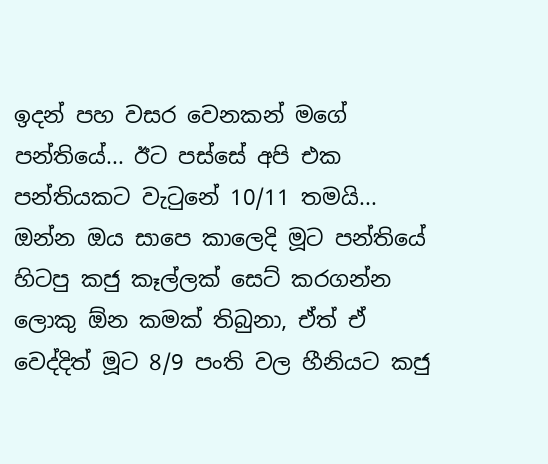ඉදන් පහ වසර වෙනකන් මගේ පන්තියේ... ඊට පස්සේ අපි එක පන්තියකට වැටුනේ 10/11 තමයි... ඔන්න ඔය සාපෙ කාලෙදි මූට පන්තියේ හිටපු කජු කෑල්ලක් සෙට් කරගන්න ලොකු ඕන කමක් තිබුනා, ඒත් ඒ වෙද්දිත් මූට 8/9 පංති වල හීනියට කජු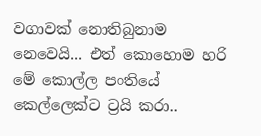වගාවක් නොතිබුනාම නෙවෙයි... එත් කොහොම හරි මේ කොල්ල පංතියේ කෙල්ලෙක්ට ට්‍රයි කරා..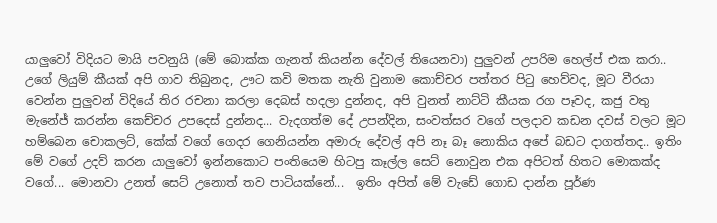යාලුවෝ විදියට මායි පවනුයි (මේ බොක්ක ගැනත් කියන්න දේවල් තියෙනවා) පුලුවන් උපරිම හෙල්ප් එක කරා.. උගේ ලියුම් කීයක් අපි ගාව තිබුනද, ඌට කවි මතක නැති වුනාම කොච්චර පත්තර පිටු හෙව්වද, මූට වීරයා වෙන්න පුලුවන් විදියේ තිර රචනා කරලා දෙබස් හදලා දුන්නද, අපි වුනත් නාට්ටි කීයක රග පෑවද, කජු වතු මැනේජ් කරන්න කෙච්චර උපදෙස් දුන්නද... වැදගත්ම දේ උපන්දින, සංවත්සර වගේ පලදාව කඩන දවස් වලට මූට හම්බෙන චොකලට්, කේක් වගේ ගෙදර ගෙනියන්න අමාරු දේවල් අපි නෑ බෑ නොකිය අපේ බඩට දාගත්තද.. ඉතිං මේ වගේ උදව් කරන යාලුවෝ ඉන්නකොට පංතියෙම හිටපු කෑල්ල සෙට් නොවුන එක අපිටත් හිතට මොකක්ද වගේ... මොනවා උනත් සෙට් උනොත් තව පාටියක්නේ...  ඉතිං අපිත් මේ වැඩේ ගොඩ දාන්න පූර්ණ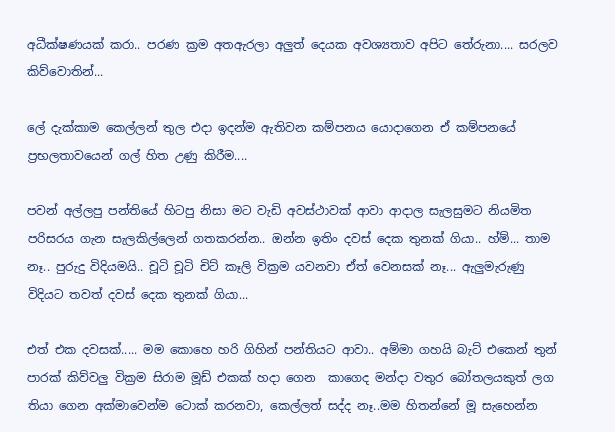අධීක්ෂණයක් කරා.. පරණ ක්‍රම අතඇරලා අලුත් දෙයක අවශ්‍යතාව අපිට තේරුනා.... සරලව කිව්වොතින්...

ලේ දැක්කාම කෙල්ලන් තුල එදා ඉදන්ම ඇතිවන කම්පනය යොදාගෙන ඒ කම්පනයේ ප්‍රභලතාවයෙන් ගල් හිත උණු කිරීම....

පවන් අල්ලපු පන්තියේ හිටපු නිසා මට වැඩි අවස්ථාවක් ආවා ආදාල සැලසුමට නියමිත පරිසරය ගැන සැලකිල්ලෙන් ගතකරන්න.. ඔන්න ඉතිං දවස් දෙක තුනක් ගියා.. හ්ම්... තාම නෑ.. පුරුදු විදියමයි.. චූටි චූටි චිට් කෑලි වික්‍රම යවනවා ඒත් වෙනසක් නෑ... ඇලුමැරුණු විදියට තවත් දවස් දෙක තුනක් ගියා...

එත් එක දවසක්..... මම කොහෙ හරි ගිහින් පන්තියට ආවා.. අම්මා ගහයි බැට් එකෙන් තුන් පාරක් කිව්වලු වික්‍රම සිරාම මූඩ් එකක් හදා ගෙන  කාගෙද මන්දා වතුර බෝතලයකුත් ලග තියා ගෙන අක්මාවෙන්ම ටොක් කරනවා, කෙල්ලත් සද්ද නෑ..මම හිතන්නේ මූ සැහෙන්න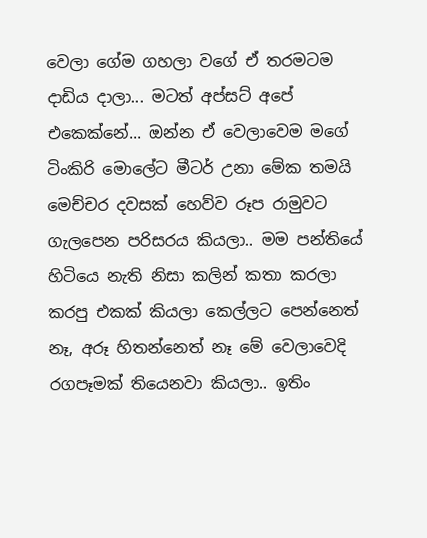වෙලා ගේම ගහලා වගේ ඒ තරමටම දාඩිය දාලා... මටත් අප්සට් අපේ එකෙක්නේ... ඔන්න ඒ වෙලාවෙම මගේ ටිංකිරි මොලේට මීටර් උනා මේක තමයි මෙච්චර දවසක් හෙව්ව රූප රාමුවට ගැලපෙන පරිසරය කියලා.. මම පන්තියේ හිටියෙ නැති නිසා කලින් කතා කරලා කරපු එකක් කියලා කෙල්ලට පෙන්නෙත් නෑ, අරූ හිතන්නෙත් නෑ මේ වෙලාවෙදි රගපෑමක් තියෙනවා කියලා.. ඉතිං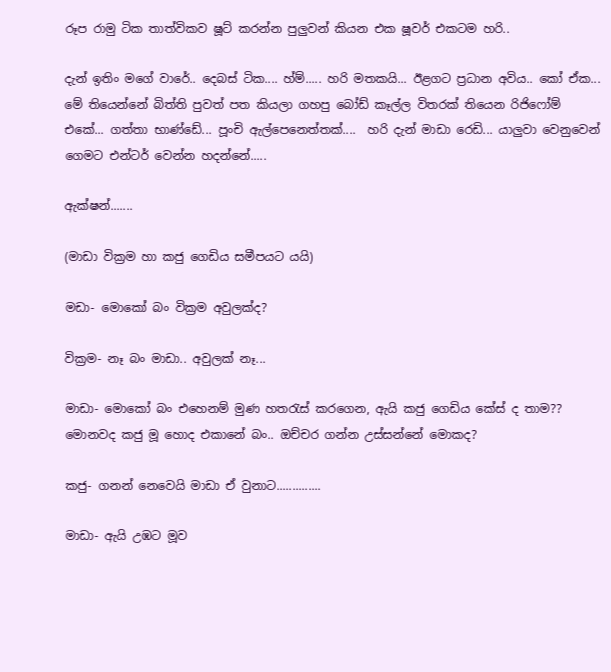රූප රාමු ටික තාත්විකව ෂූට් කරන්න පුලුවන් කියන එක ෂූ‍වර් එකටම හරි..

දැන් ඉතිං මගේ වාරේ.. දෙබස් ටික.... හ්ම්..... හරි මතකයි... ඊළගට ප්‍රධාන අවිය.. කෝ ඒක... මේ තියෙන්නේ බිත්ති පුවත් පත කියලා ගහපු බෝඩ් කෑල්ල විතරක් තියෙන රිජිෆෝම් එකේ... ගත්තා භාණ්ඩේ... පූංචි ඇල්පෙනෙත්තක්....  හරි දැන් මාඩා රෙඩි... යාලුවා වෙනුවෙන් ගෙමට එන්ටර් වෙන්න හදන්නේ.....

ඇක්ෂන්.......

(මාඩා වික්‍රම හා කජු ගෙඩිය සමීපයට යයි)

මඩා- මොකෝ බං වික්‍රම අවුලක්ද?

වික්‍රම- නෑ බං මාඩා.. අවුලක් නෑ...

මාඩා- මොකෝ බං එහෙනම් මුණ හතරැස් කරගෙන, ඇයි කජු ගෙඩිය කේස් ද තාම?? මොනවද කජු මූ හොද එකානේ බං.. ඔච්චර ගන්න උස්සන්නේ මොකද?

කජු- ගනන් නෙවෙයි මාඩා ඒ වුනාට..............

මාඩා- ඇයි උඹට මූව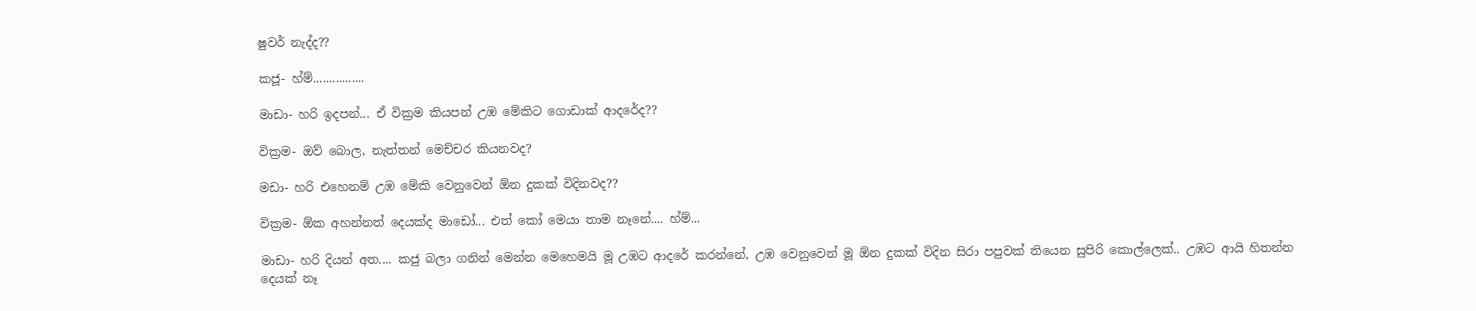ෂුවර් නැද්ද??

කජූ- හ්ම්................

මාඩා- හරි ඉදපන්... ඒ වික්‍රම කියපන් උඹ මේකිට ගොඩාක් ආදරේද??

වික්‍රම- ඔව් බොල, නැත්තන් මෙච්චර කියනවද?

මඩා- හරි එහෙනම් උඹ මේකි වෙනුවෙන් ඕන දුකක් විදිනවද??

වික්‍රම- ඕක අහන්නත් දෙයක්ද මාඩෝ... එත් කෝ මෙයා තාම නෑනේ.... හ්ම්...

මාඩා- හරි දියන් අත.... කජු බලා ගනින් මෙන්න මෙහෙමයි මූ උඹට ආදරේ කරන්නේ, උඹ වෙනුවෙන් මූ ඕන දුකක් විදින සිරා පපුවක් තියෙන සුපිරි කොල්ලෙක්.. උඹට ආයි හිතන්න දෙයක් නෑ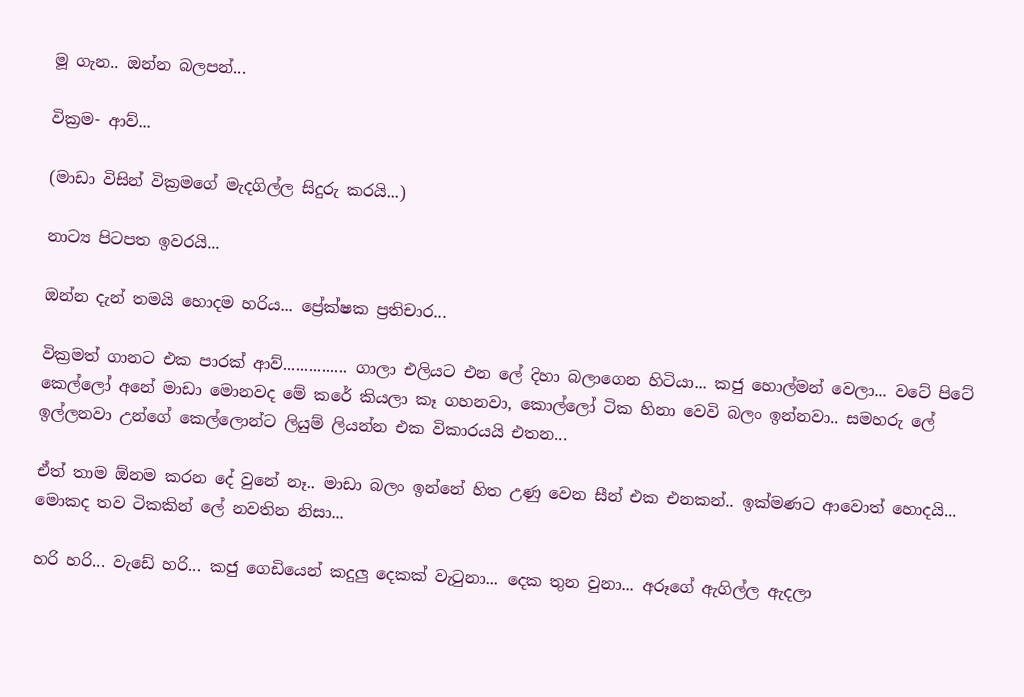මූ ගැන.. ඔන්න බලපන්...

වික්‍රම- ආව්...

(මාඩා විසින් වික්‍රමගේ මැදගිල්ල සිදුරු කරයි...)

නාට්‍ය පිටපත ඉවරයි...

ඔන්න දැන් තමයි හොදම හරිය... ප්‍රේක්ෂක ප්‍රතිචාර...

වික්‍රමත් ගානට එක පාරක් ආව්............... ගාලා එලියට එන ලේ දිහා බලාගෙන හිටියා... කජු හොල්මන් වෙලා... වටේ පිටේ කෙල්ලෝ අනේ මාඩා මොනවද මේ කරේ කියලා කෑ ගහනවා, කොල්ලෝ ටික හිනා වෙවි බලං ඉන්නවා.. සමහරු ලේ ඉල්ලනවා උන්ගේ කෙල්ලොන්ට ලියුම් ලියන්න එක විකාරයයි එතන...

ඒත් තාම ඕනම කරන දේ වුනේ නෑ.. මාඩා බලං ඉන්නේ හිත උණු වෙන සීන් එක එනකන්.. ඉක්මණට ආවොත් හොදයි... මොකද තව ටිකකින් ලේ නවතින නිසා...

හරි හරි... වැඩේ හරි... කජු ගෙඩියෙන් කදුලු දෙකක් වැටුනා... දෙක තුන වුනා... අරූගේ ඇගිල්ල ඇදලා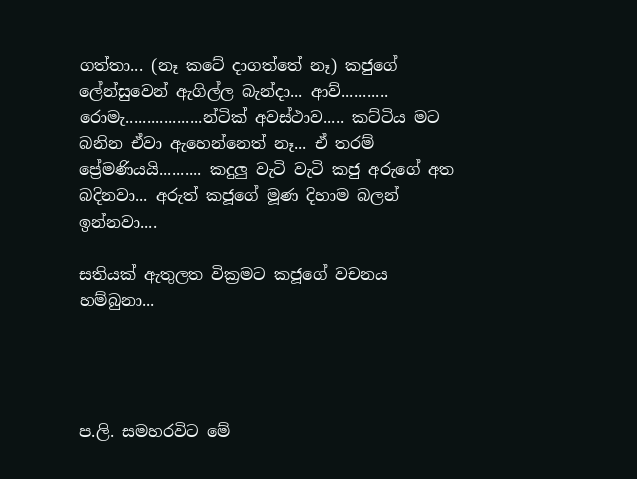ගත්තා... (නෑ කටේ දාගත්තේ නෑ) කජුගේ ලේන්සුවෙන් ඇගිල්ල බැන්දා... ආව්........... රොමැ..................න්ටික් අවස්ථාව..... කට්ටිය මට බනින ඒවා ඇහෙන්නෙත් නෑ... ඒ තරම් ප්‍රේමණියයි.......... කදුලු වැටි වැටි කජු අරුගේ අත බදිනවා... අරුත් කජූගේ මූණ දිහාම බලන් ඉන්නවා....

සතියක් ඇතුලත වික්‍රමට කජූගේ වචනය හම්බුනා...




ප.ලි. සමහරවිට මේ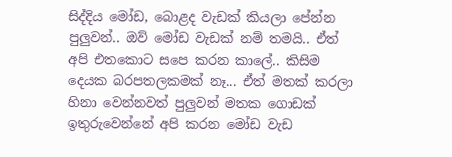සිද්දිය මෝඩ, බොළද වැඩක් කියලා පේන්න පුලුවන්.. ඔව් මෝඩ වැඩක් නම් තමයි.. ඒත් අපි එතකොට සපෙ කරන කාලේ.. කිසිම දෙයක බරපතලකමක් නෑ... ඒත් මතක් කරලා හිනා වෙන්නවත් පුලුවන් මතක ගොඩක් ඉතුරුවෙන්නේ අපි කරන මෝඩ වැඩ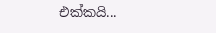එක්කයි...